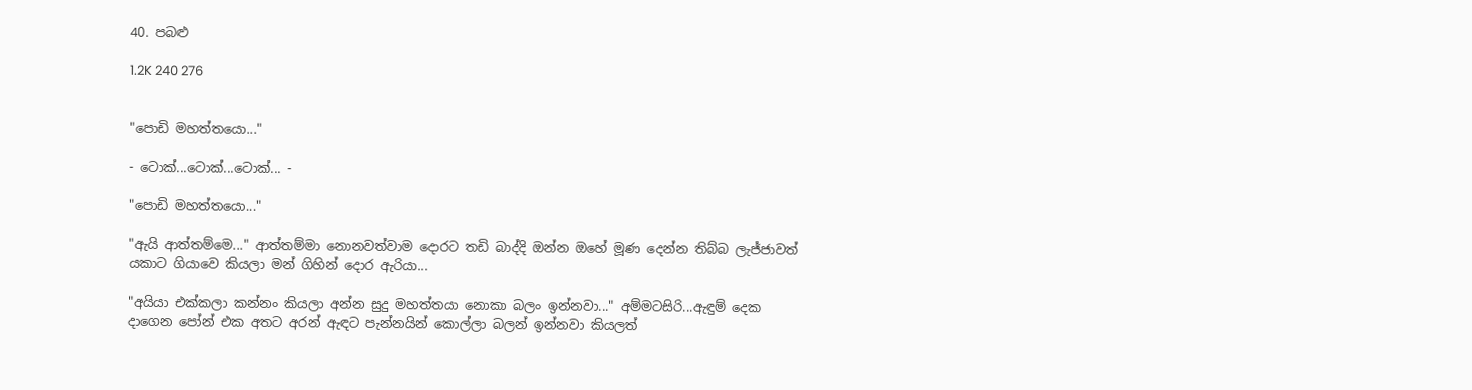40. පබළු

1.2K 240 276


"පොඩි මහත්තයො..."

- ටොක්...ටොක්...ටොක්... -

"පොඩි මහත්තයො..."

"ඇයි ආත්තම්මෙ..." ආත්තම්මා නොනවත්වාම දොරට තඩි බාද්දි ඔන්න ඔහේ මූණ දෙන්න තිබ්බ ලැජ්ජාවත් යකාට ගියාවෙ කියලා මන් ගිහින් දොර ඇරියා...

"අයියා එක්කලා කන්නං කියලා අන්න සුදු මහත්තයා නොකා බලං ඉන්නවා..." අම්මටසිරි...ඇඳුම් දෙක දාගෙන පෝන් එක අතට අරන් ඇඳට පැන්නයින් කොල්ලා බලන් ඉන්නවා කියලත්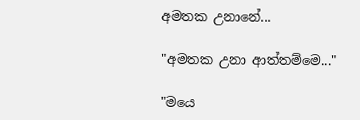අමතක උනානේ...

"අමතක උනා ආත්තම්මෙ..."

"මයෙ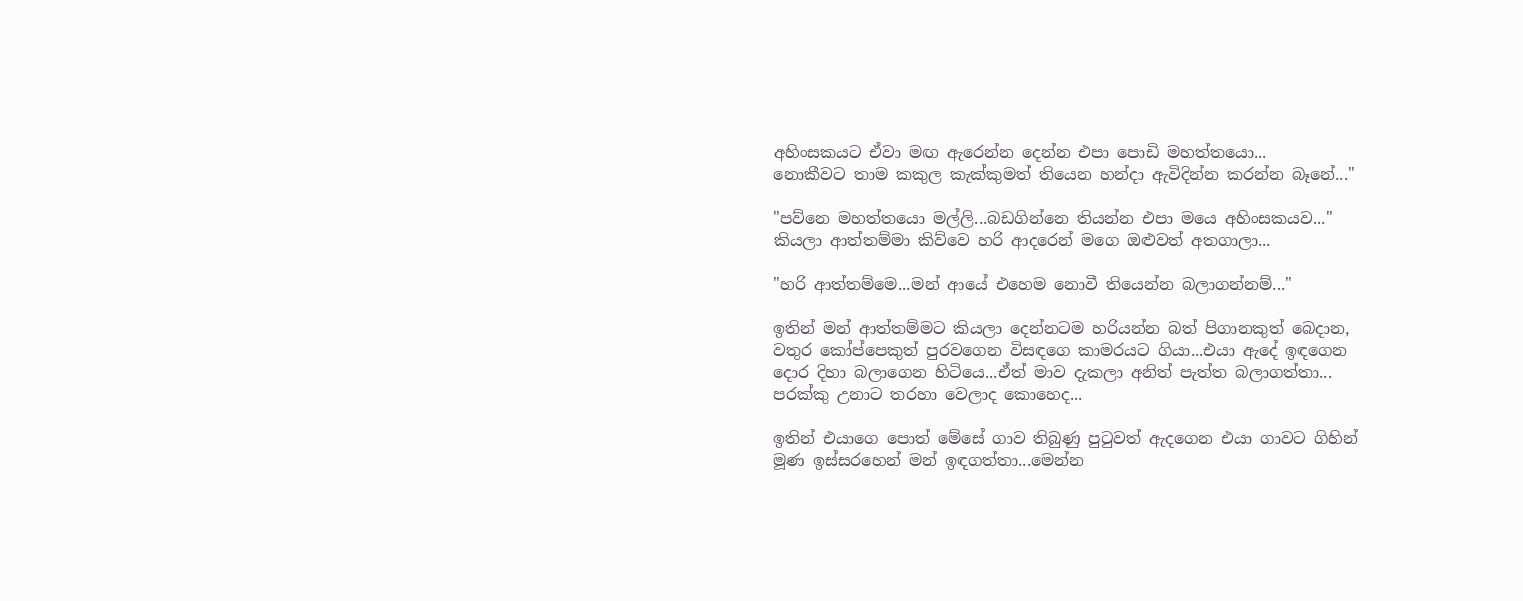අහිංසකයට ඒවා මඟ ඇරෙන්න දෙන්න එපා පොඩි මහත්තයො...
නොකීවට තාම කකුල කැක්කුමත් තියෙන හන්දා ඇවිදින්න කරන්න බෑනේ..."

"පව්නෙ මහත්තයො මල්ලි...බඩගින්නෙ තියන්න එපා මයෙ අහිංසකයව..." කියලා ආත්තම්මා කිව්වෙ හරි ආදරෙන් මගෙ ඔළුවත් අතගාලා...

"හරි ආත්තම්මෙ...මන් ආයේ එහෙම නොවී තියෙන්න බලාගන්නම්..."

ඉතින් මන් ආත්තම්මට කියලා දෙන්නටම හරියන්න බත් පිගානකුත් බෙදාන, වතුර කෝප්පෙකුත් පුරවගෙන විසඳගෙ කාමරයට ගියා...එයා ඇදේ ඉඳගෙන දොර දිහා බලාගෙන හිටියෙ...ඒත් මාව දැකලා අනිත් පැත්ත බලාගත්තා...
පරක්කු උනාට තරහා වෙලාද කොහෙද...

ඉතින් එයාගෙ පොත් මේසේ ගාව තිබුණු පුටුවත් ඇදගෙන එයා ගාවට ගිහින් මූණ ඉස්සරහෙන් මන් ඉඳගත්තා...මෙන්න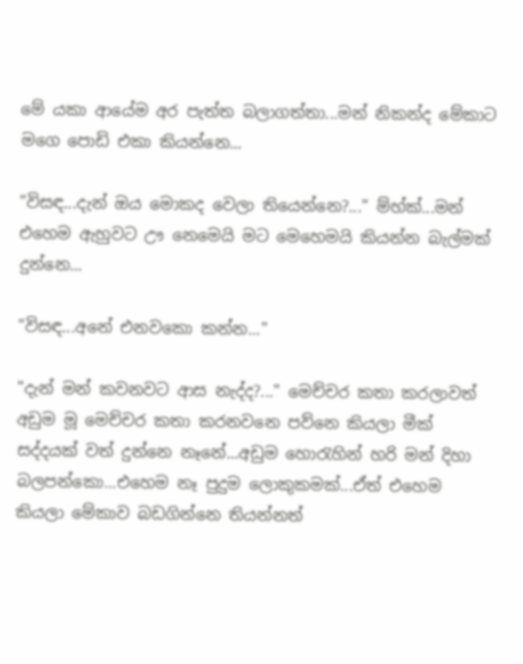මේ යකා ආයේම අර පැත්ත බලාගත්තා...මන් නිකන්ද මේකාට මගෙ පොඩි එකා කියන්නෙ...

"විසඳ...දැන් ඔය මොකද වෙලා තියෙන්නෙ?..." ම්හ්ක්...මන් එහෙම ඇහුවට ඌ නෙමෙයි මට මෙහෙමයි කියන්න බැල්මක් දුන්නෙ...

"විසඳ...අනේ එනවකො කන්න..."

"දැන් මන් කවනවට ආස නැද්ද?..." මෙච්චර කතා කරලාවත් අඩුම මූ මෙච්චර කතා කරනවනෙ පව්නෙ කියලා මීක් සද්දයක් වත් දුන්නෙ නෑනේ...අඩුම හොරැහින් හරි මන් දිහා බලපන්කො...එහෙම නෑ පුදුම ලොකුකමක්...ඒත් එහෙම කියලා මේකාව බඩගින්නෙ තියන්නත්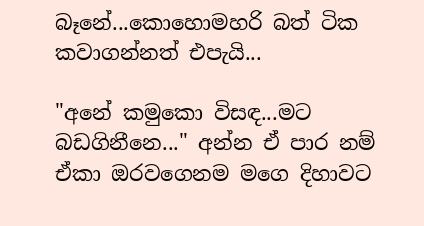බෑනේ...කොහොමහරි බත් ටික කවාගන්නත් එපැයි...

"අනේ කමුකො විසඳ...මට බඩගිනීනෙ..." අන්න ඒ පාර නම් ඒකා ඔරවගෙනම මගෙ දිහාවට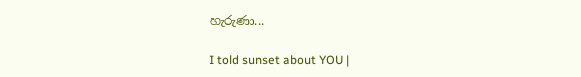හැරුණා...

I told sunset about YOU |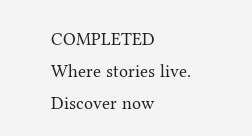COMPLETED Where stories live. Discover now